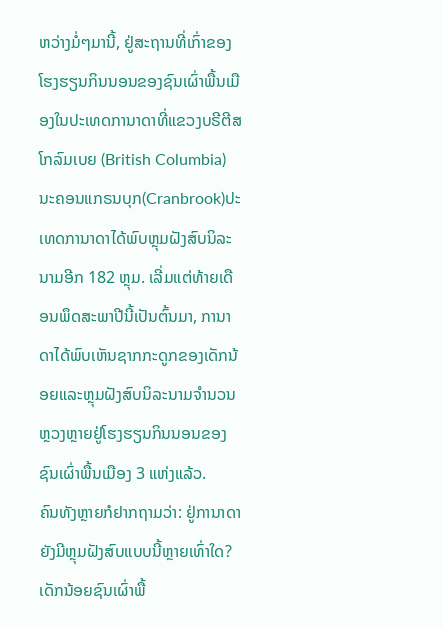ຫວ່າງມໍ່ໆມານີ້, ຢູ່ສະຖານທີ່ເກົ່າຂອງໂຮງຮຽນກິນນອນຂອງຊົນເຜົ່າພື້ນເມືອງໃນປະເທດການາດາທີ່ແຂວງບຣີຕີສ ໂກລົມເບຍ (British Columbia) ນະຄອນແກຣນບຸກ(Cranbrook)ປະເທດການາດາໄດ້ພົບຫຼຸມຝັງສົບນິລະນາມອີກ 182 ຫຼຸມ. ເລີ່ມແຕ່ທ້າຍເດືອນພຶດສະພາປີນີ້ເປັນຕົ້ນມາ, ການາດາໄດ້ພົບເຫັນຊາກກະດູກຂອງເດັກນ້ອຍແລະຫຼຸມຝັງສົບນິລະນາມຈຳນວນຫຼວງຫຼາຍຢູ່ໂຮງຮຽນກິນນອນຂອງຊົນເຜົ່າພື້ນເມືອງ 3 ແຫ່ງແລ້ວ.
ຄົນທັງຫຼາຍກໍຢາກຖາມວ່າ: ຢູ່ການາດາຍັງມີຫຼຸມຝັງສົບແບບນີ້ຫຼາຍເທົ່າໃດ? ເດັກນ້ອຍຊົນເຜົ່າພື້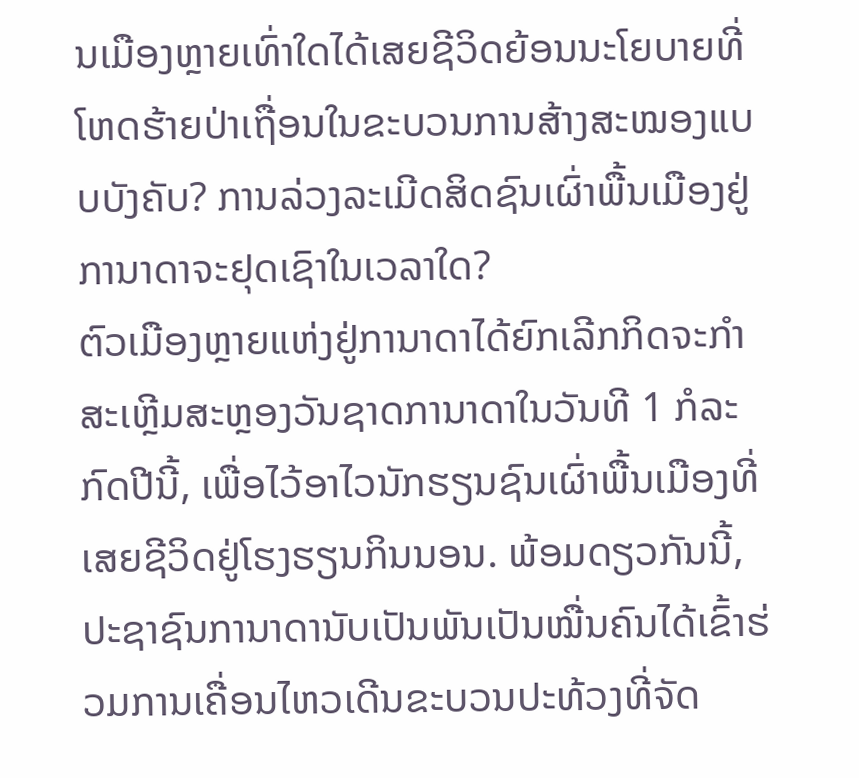ນເມືອງຫຼາຍເທົ່າໃດໄດ້ເສຍຊີວິດຍ້ອນນະໂຍບາຍທີ່ໂຫດຮ້າຍປ່າເຖື່ອນໃນຂະບວນການສ້າງສະໝອງແບບບັງຄັບ? ການລ່ວງລະເມີດສິດຊົນເຜົ່າພື້ນເມືອງຢູ່ການາດາຈະຢຸດເຊົາໃນເວລາໃດ?
ຕົວເມືອງຫຼາຍແຫ່ງຢູ່ການາດາໄດ້ຍົກເລີກກິດຈະກຳສະເຫຼີມສະຫຼອງວັນຊາດການາດາໃນວັນທີ 1 ກໍລະກົດປີນີ້, ເພື່ອໄວ້ອາໄວນັກຮຽນຊົນເຜົ່າພື້ນເມືອງທີ່ເສຍຊີວິດຢູ່ໂຮງຮຽນກິນນອນ. ພ້ອມດຽວກັນນີ້, ປະຊາຊົນການາດານັບເປັນພັນເປັນໝື່ນຄົນໄດ້ເຂົ້າຮ່ວມການເຄື່ອນໄຫວເດີນຂະບວນປະທ້ວງທີ່ຈັດ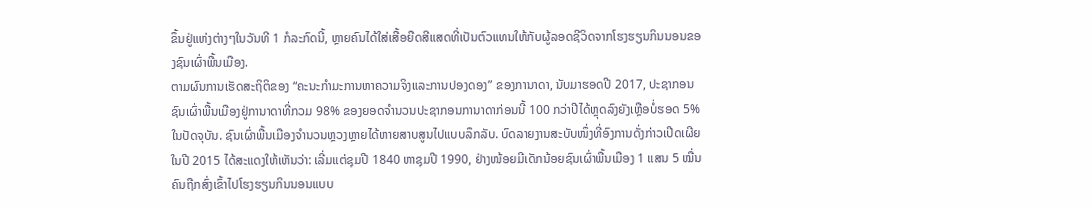ຂຶ້ນຢູ່ແຫ່ງຕ່າງໆໃນວັນທີ 1 ກໍລະກົດນີ້, ຫຼາຍຄົນໄດ້ໃສ່ເສື້ອຍືດສີແສດທີ່ເປັນຕົວແທນໃຫ້ກັບຜູ້ລອດຊີວິດຈາກໂຮງຮຽນກິນນອນຂອງຊົນເຜົ່າພື້ນເມືອງ.
ຕາມຜົນການເຮັດສະຖິຕິຂອງ “ຄະນະກຳມະການຫາຄວາມຈິງແລະການປອງດອງ” ຂອງການາດາ, ນັບມາຮອດປີ 2017, ປະຊາກອນຊົນເຜົ່າພື້ນເມືອງຢູ່ການາດາທີ່ກວມ 98% ຂອງຍອດຈຳນວນປະຊາກອນການາດາກ່ອນນີ້ 100 ກວ່າປີໄດ້ຫຼຸດລົງຍັງເຫຼືອບໍ່ຮອດ 5% ໃນປັດຈຸບັນ. ຊົນເຜົ່າພື້ນເມືອງຈຳນວນຫຼວງຫຼາຍໄດ້ຫາຍສາບສູນໄປແບບລຶກລັບ. ບົດລາຍງານສະບັບໜຶ່ງທີ່ອົງການດັ່ງກ່າວເປີດເຜີຍໃນປີ 2015 ໄດ້ສະແດງໃຫ້ເຫັນວ່າ: ເລີ່ມແຕ່ຊຸມປີ 1840 ຫາຊຸມປີ 1990, ຢ່າງໜ້ອຍມີເດັກນ້ອຍຊົນເຜົ່າພື້ນເມືອງ 1 ແສນ 5 ໝື່ນຄົນຖືກສົ່ງເຂົ້າໄປໂຮງຮຽນກິນນອນແບບ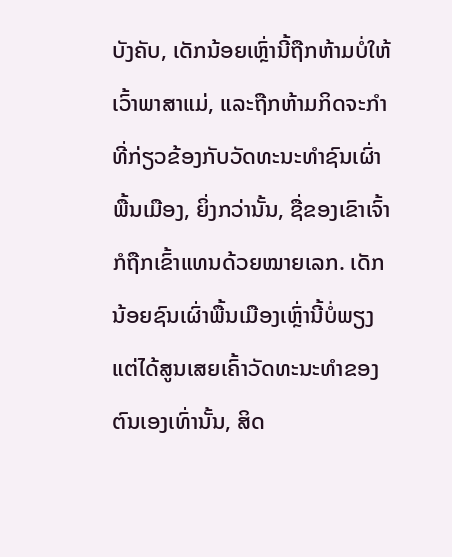ບັງຄັບ, ເດັກນ້ອຍເຫຼົ່ານີ້ຖືກຫ້າມບໍ່ໃຫ້ເວົ້າພາສາແມ່, ແລະຖືກຫ້າມກິດຈະກຳທີ່ກ່ຽວຂ້ອງກັບວັດທະນະທຳຊົນເຜົ່າພື້ນເມືອງ, ຍິ່ງກວ່ານັ້ນ, ຊື່ຂອງເຂົາເຈົ້າກໍຖືກເຂົ້າແທນດ້ວຍໝາຍເລກ. ເດັກນ້ອຍຊົນເຜົ່າພື້ນເມືອງເຫຼົ່ານີ້ບໍ່ພຽງແຕ່ໄດ້ສູນເສຍເຄົ້າວັດທະນະທຳຂອງຕົນເອງເທົ່ານັ້ນ, ສິດ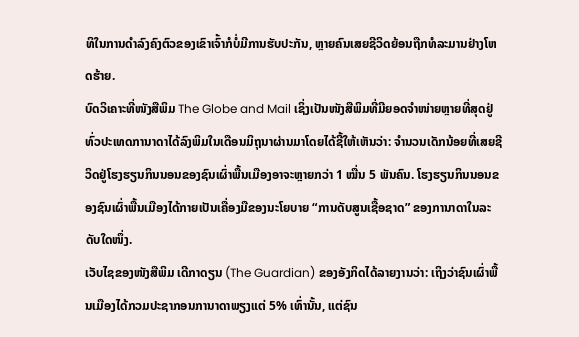ທິໃນການດຳລົງຄົງຕົວຂອງເຂົາເຈົ້າກໍບໍ່ມີການຮັບປະກັນ, ຫຼາຍຄົນເສຍຊີວິດຍ້ອນຖືກທໍລະມານຢ່າງໂຫດຮ້າຍ.
ບົດວິເຄາະທີ່ໜັງສືພິມ The Globe and Mail ເຊິ່ງເປັນໜັງສືພິມທີ່ມີຍອດຈຳໜ່າຍຫຼາຍທີ່ສຸດຢູ່ທົ່ວປະເທດການາດາໄດ້ລົງພິມໃນເດືອນມິຖຸນາຜ່ານມາໂດຍໄດ້ຊີ້ໃຫ້ເຫັນວ່າ: ຈຳນວນເດັກນ້ອຍທີ່ເສຍຊີວິດຢູ່ໂຮງຮຽນກິນນອນຂອງຊົນເຜົ່າພື້ນເມືອງອາຈະຫຼາຍກວ່າ 1 ໝື່ນ 5 ພັນຄົນ. ໂຮງຮຽນກິນນອນຂອງຊົນເຜົ່າພື້ນເມືອງໄດ້ກາຍເປັນເຄື່ອງມືຂອງນະໂຍບາຍ “ການດັບສູນເຊື້ອຊາດ” ຂອງການາດາໃນລະດັບໃດໜຶ່ງ.
ເວັບໄຊຂອງໜັງສືພິມ ເດີກາດຽນ (The Guardian) ຂອງອັງກິດໄດ້ລາຍງານວ່າ: ເຖິງວ່າຊົນເຜົ່າພື້ນເມືອງໄດ້ກວມປະຊາກອນການາດາພຽງແຕ່ 5% ເທົ່ານັ້ນ, ແຕ່ຊົນ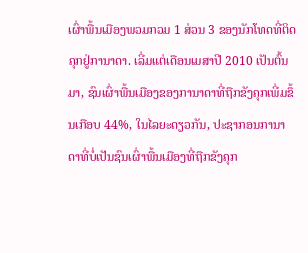ເຜົ່າພື້ນເມືອງພວມກວມ 1 ສ່ວນ 3 ຂອງນັກໂທດທີ່ຕິດຄຸກຢູ່ການາດາ. ເລີ່ມແຕ່ເດືອນເມສາປີ 2010 ເປັນຕົ້ນມາ, ຊົນເຜົ່າພື້ນເມືອງຂອງການາດາທີ່ຖືກຂັງຄຸກເພີ່ມຂຶ້ນເກືອບ 44%, ໃນໄລຍະດຽວກັນ, ປະຊາກອນການາດາທີ່ບໍ່ເປັນຊົນເຜົ່າພື້ນເມືອງທີ່ຖືກຂັງຄຸກ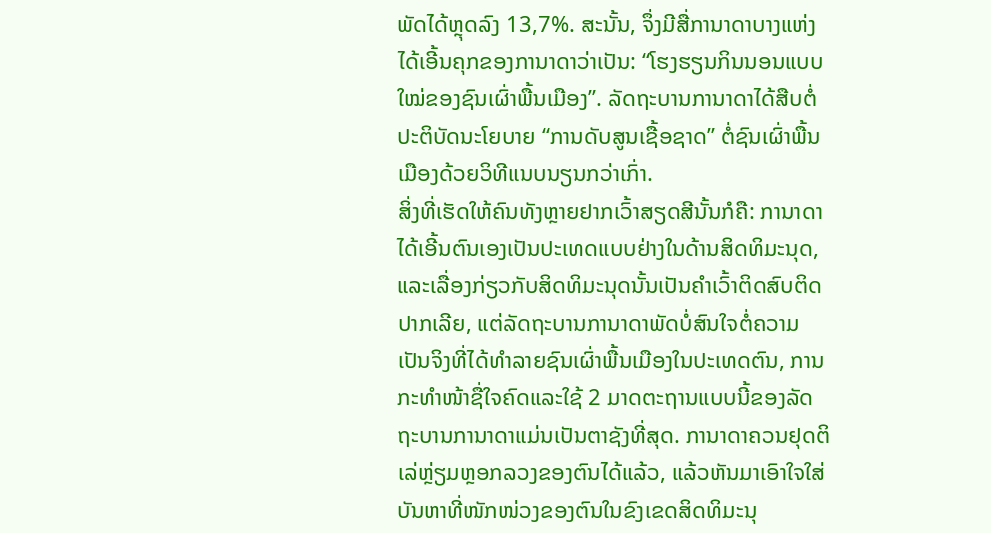ພັດໄດ້ຫຼຸດລົງ 13,7%. ສະນັ້ນ, ຈຶ່ງມີສື່ການາດາບາງແຫ່ງໄດ້ເອີ້ນຄຸກຂອງການາດາວ່າເປັນ: “ໂຮງຮຽນກິນນອນແບບໃໝ່ຂອງຊົນເຜົ່າພື້ນເມືອງ”. ລັດຖະບານການາດາໄດ້ສືບຕໍ່ປະຕິບັດນະໂຍບາຍ “ການດັບສູນເຊື້ອຊາດ” ຕໍ່ຊົນເຜົ່າພື້ນເມືອງດ້ວຍວິທີແນບນຽນກວ່າເກົ່າ.
ສິ່ງທີ່ເຮັດໃຫ້ຄົນທັງຫຼາຍຢາກເວົ້າສຽດສີນັ້ນກໍຄື: ການາດາໄດ້ເອີ້ນຕົນເອງເປັນປະເທດແບບຢ່າງໃນດ້ານສິດທິມະນຸດ, ແລະເລື່ອງກ່ຽວກັບສິດທິມະນຸດນັ້ນເປັນຄຳເວົ້າຕິດສົບຕິດປາກເລີຍ, ແຕ່ລັດຖະບານການາດາພັດບໍ່ສົນໃຈຕໍ່ຄວາມເປັນຈິງທີ່ໄດ້ທຳລາຍຊົນເຜົ່າພື້ນເມືອງໃນປະເທດຕົນ, ການກະທຳໜ້າຊື່ໃຈຄົດແລະໃຊ້ 2 ມາດຕະຖານແບບນີ້ຂອງລັດຖະບານການາດາແມ່ນເປັນຕາຊັງທີ່ສຸດ. ການາດາຄວນຢຸດຕິເລ່ຫຼ່ຽມຫຼອກລວງຂອງຕົນໄດ້ແລ້ວ, ແລ້ວຫັນມາເອົາໃຈໃສ່ບັນຫາທີ່ໜັກໜ່ວງຂອງຕົນໃນຂົງເຂດສິດທິມະນຸ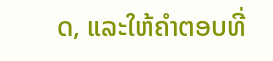ດ, ແລະໃຫ້ຄຳຕອບທີ່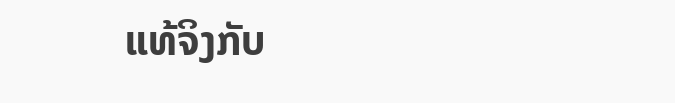ແທ້ຈິງກັບ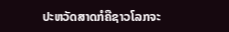ປະຫວັດສາດກໍຄືຊາວໂລກຈະ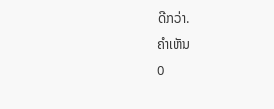ດີກວ່າ.
ຄຳເຫັນ
0